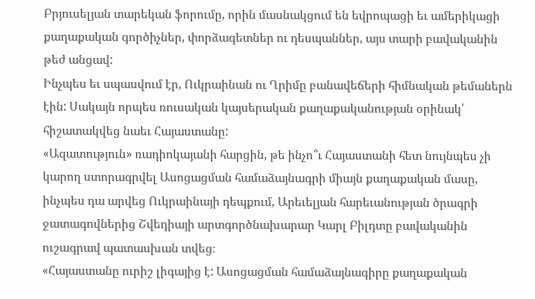Բրյուսելյան տարեկան ֆորումը, որին մասնակցում են եվրոպացի եւ ամերիկացի քաղաքական գործիչներ, փորձագետներ ու դեսպաններ, այս տարի բավականին թեժ անցավ:
Ինչպես եւ սպասվում էր, Ուկրաինան ու Ղրիմը բանավեճերի հիմնական թեմաներն էին: Սակայն որպես ռուսական կայսերական քաղաքականության օրինակ՝ հիշատակվեց նաեւ Հայաստանը:
«Ազատություն» ռադիոկայանի հարցին, թե ինչո՞ւ Հայաստանի հետ նույնպես չի կարող ստորագրվել Ասոցացման համաձայնագրի միայն քաղաքական մասը, ինչպես դա արվեց Ուկրաինայի դեպքում, Արեւելյան հարեւանության ծրագրի ջատագովներից Շվեդիայի արտգործնախարար Կարլ Բիլդտը բավականին ուշագրավ պատասխան տվեց։
«Հայաստանը ուրիշ լիգայից է: Ասոցացման համաձայնագիրը քաղաքական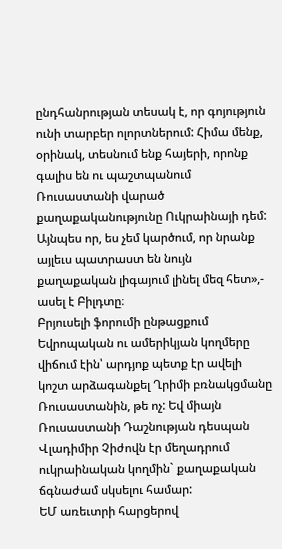ընդհանրության տեսակ է, որ գոյություն ունի տարբեր ոլորտներում: Հիմա մենք, օրինակ, տեսնում ենք հայերի, որոնք գալիս են ու պաշտպանում Ռուսաստանի վարած քաղաքականությունը Ուկրաինայի դեմ: Այնպես որ, ես չեմ կարծում, որ նրանք այլեւս պատրաստ են նույն քաղաքական լիգայում լինել մեզ հետ»,- ասել է Բիլդտը։
Բրյուսելի ֆորումի ընթացքում Եվրոպական ու ամերիկյան կողմերը վիճում էին՝ արդյոք պետք էր ավելի կոշտ արձագանքել Ղրիմի բռնակցմանը Ռուսաստանին, թե ոչ: Եվ միայն Ռուսաստանի Դաշնության դեսպան Վլադիմիր Չիժովն էր մեղադրում ուկրաինական կողմին` քաղաքական ճգնաժամ սկսելու համար:
ԵՄ առեւտրի հարցերով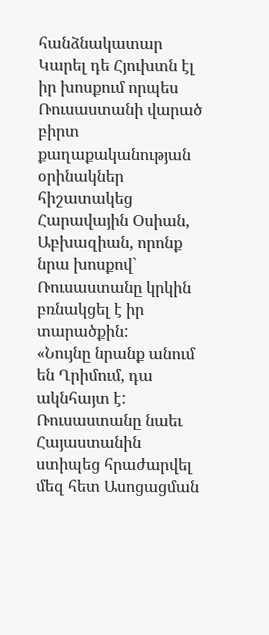հանձնակատար Կարել դե Հյուխտն էլ իր խոսքում որպես Ռուսաստանի վարած բիրտ քաղաքականության օրինակներ հիշատակեց Հարավային Օսիան, Աբխազիան, որոնք նրա խոսքով` Ռուսաստանը կրկին բռնակցել է իր տարածքին:
«Նույնը նրանք անում են Ղրիմում, դա ակնհայտ է: Ռուսաստանը նաեւ Հայաստանին ստիպեց հրաժարվել մեզ հետ Ասոցացման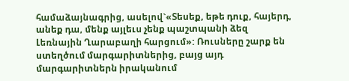համաձայնագրից, ասելով`«Տեսեք, եթե դուք, հայերդ, անեք դա, մենք այլեւս չենք պաշտպանի ձեզ Լեռնային Ղարաբաղի հարցում»: Ռուսները շարք են ստեղծում մարգարիտներից, բայց այդ մարգարիտներն իրականում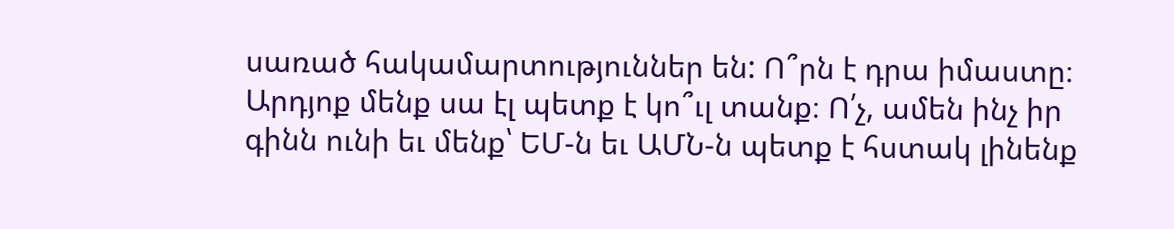սառած հակամարտություններ են: Ո՞րն է դրա իմաստը։ Արդյոք մենք սա էլ պետք է կո՞ւլ տանք։ Ո՛չ, ամեն ինչ իր գինն ունի եւ մենք՝ ԵՄ-ն եւ ԱՄՆ-ն պետք է հստակ լինենք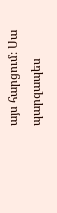այս հարցում։ Սա պարզապես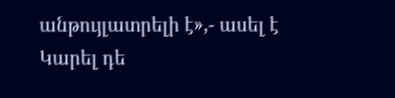անթույլատրելի է»,- ասել է Կարել դե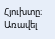Հյուխտը։
Առավել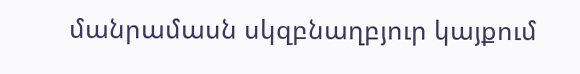մանրամասն սկզբնաղբյուր կայքում